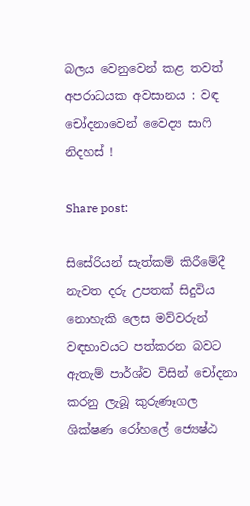බලය වෙනුවෙන් කළ තවත් අපරාධයක අවසානය : වඳ චෝදනාවෙන් වෛද්‍ය සාෆි නිදහස් !

Share post:

සිසේරියන් සැත්කම් කිරීමේදී නැවත දරු උපතක් සිදුවිය නොහැකි ලෙස මව්වරුන් වඳභාවයට පත්කරන බවට ඇතැම් පාර්ශ්ව විසින් චෝදනා කරනු ලැබූ කුරුණෑගල ශික්ෂණ රෝහලේ ජ්‍යෙෂ්ඨ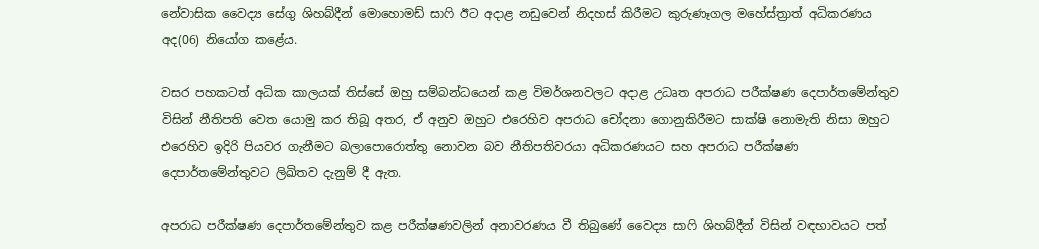නේවාසික වෛද්‍ය සේගු ශිහබ්දීන් මොහොමඩ් සාෆි ඊට අදාළ නඩුවෙන් නිදහස් කිරීමට කුරුණෑගල මහේස්ත්‍රාත් අධිකරණය අද(06) නියෝග කළේය.

වසර පහකටත් අධික කාලයක් තිස්සේ ඔහු සම්බන්ධයෙන් කළ විමර්ශනවලට අදාළ උධෘත අපරාධ පරීක්ෂණ දෙපාර්තමේන්තුව විසින් නීතිපති වෙත යොමු කර තිබූ අතර, ඒ අනුව ඔහුට එරෙහිව අපරාධ චෝදනා ගොනුකිරීමට සාක්ෂි නොමැති නිසා ඔහුට එරෙහිව ඉදිරි පියවර ගැනීමට බලාපොරොත්තු නොවන බව නීතිපතිවරයා අධිකරණයට සහ අපරාධ පරීක්ෂණ දෙපාර්තමේන්තුවට ලිඛිතව දැනුම් දී ඇත.

අපරාධ පරීක්ෂණ දෙපාර්තමේන්තුව කළ පරීක්ෂණවලින් අනාවරණය වී තිබුණේ වෛද්‍ය සාෆි ශිහබ්දීන් විසින් වඳභාවයට පත්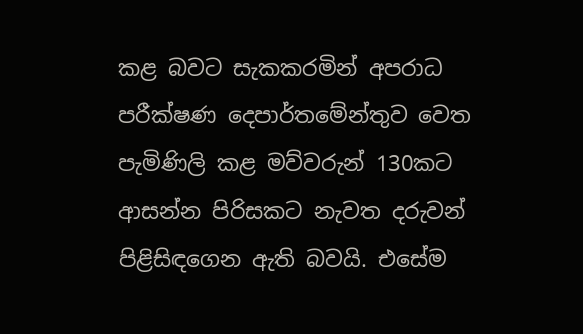කළ බවට සැකකරමින් අපරාධ පරීක්ෂණ දෙපාර්තමේන්තුව වෙත පැමිණිලි කළ මව්වරුන් 130කට ආසන්න පිරිසකට නැවත දරුවන් පිළිසිඳගෙන ඇති බවයි. එසේම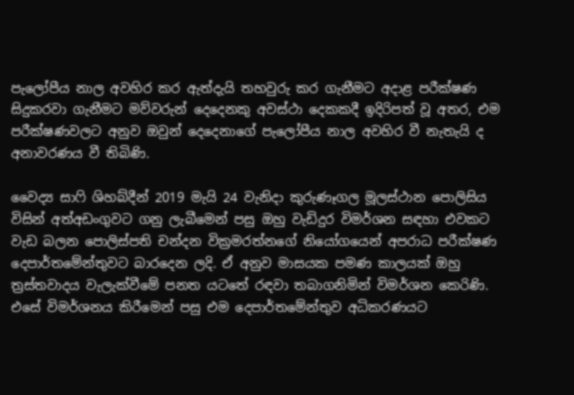පැලෝපීය නාල අවහිර කර ඇත්දැයි තහවුරු කර ගැනීමට අදාළ පරීක්ෂණ සිදුකරවා ගැනීමට මව්වරුන් දෙදෙනකු අවස්ථා දෙකකදී ඉදිරිපත් වූ අතර, එම පරීක්ෂණවලට අනුව ඔවුන් දෙදෙනාගේ පැලෝපීය නාල අවහිර වී නැතැයි ද අනාවරණය වී තිබිණි.

වෛද්‍ය සාෆි ශිහබ්දීන් 2019 මැයි 24 වැනිදා කුරුණෑගල මූලස්ථාන පොලිසිය විසින් අත්අඩංගුවට ගනු ලැබීමෙන් පසු ඔහු වැඩිදුර විමර්ශන සඳහා එවකට වැඩ බලන පොලිස්පති චන්දන වික්‍රමරත්නගේ නියෝගයෙන් අපරාධ පරීක්ෂණ දෙපාර්තමේන්තුවට බාරදෙන ලදි. ඒ අනුව මාසයක පමණ කාලයක් ඔහු ත්‍රස්තවාදය වැලැක්වීමේ පනත යටතේ රඳවා තබාගනිමින් විමර්ශන කෙරිණි. එසේ විමර්ශනය කිරීමෙන් පසු එම දෙපාර්තමේන්තුව අධිකරණයට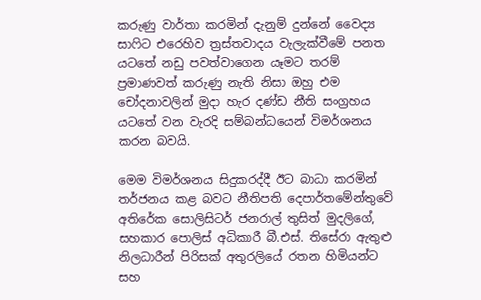කරුණු වාර්තා කරමින් දැනුම් දුන්නේ වෛද්‍ය සාෆිට එරෙහිව ත්‍රස්තවාදය වැලැක්වීමේ පනත යටතේ නඩු පවත්වාගෙන යෑමට තරම් ප්‍රමාණවත් කරුණු නැති නිසා ඔහු එම චෝදනාවලින් මුදා හැර දණ්ඩ නීති සංග්‍රහය යටතේ වන වැරදි සම්බන්ධයෙන් විමර්ශනය කරන බවයි.

මෙම විමර්ශනය සිදුකරද්දී ඊට බාධා කරමින් තර්ජනය කළ බවට නීතිපති දෙපාර්තමේන්තුවේ අතිරේක සොලිසිටර් ජනරාල් තුසිත් මුදලිගේ, සහකාර පොලිස් අධිකාරී බී.එස්. තිසේරා ඇතුළු නිලධාරීන් පිරිසක් අතුරලියේ රතන හිමි‍යන්ට සහ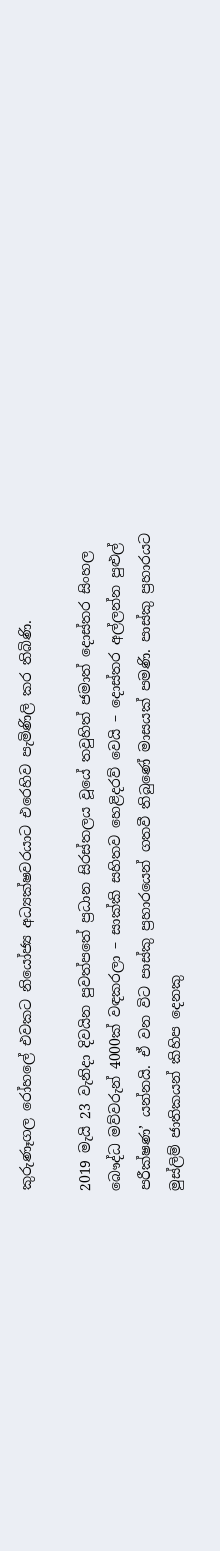කුරුණෑගල රෝහලේ එවකට නියෝජ්‍ය අධ්‍යක්ෂවරයාට එරෙහිව පැමිණිලි කර තිබිණි.

2019 මැයි 23 වැනිදා දිවයින පුවත්පතේ ප්‍රධාන සිරස්තලය වූයේ තවුහිත් ජමාත් දොස්තර සිංහල බෞද්ධ මව්වරුන් 4000ක් වඳකරලා – සාක්කි සහිතව හෙළිදරව් වෙයි – දොස්තර අල්ලන්න පුළුල් පරීක්ෂණ’ යන්නයි. ඒ වන විට පාස්කු ප්‍රහාරයෙන් ගතවී තිබුණේ මාසයක් පමණි. පාස්කු ප්‍රහාරයට මුස්ලිම් ජාතිකයන් කිහිප දෙනකු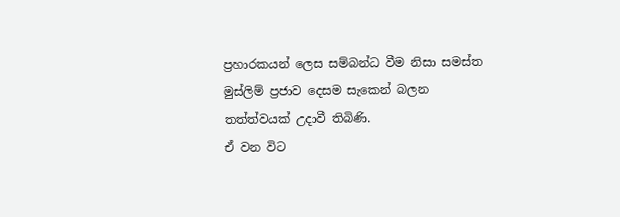ප්‍රහාරකයන් ලෙස සම්බන්ධ වීම නිසා සමස්ත මුස්ලිම් ප්‍රජාව දෙසම සැකෙන් බලන තත්ත්වයක් උදාවී තිබිණි.
ඒ වන විට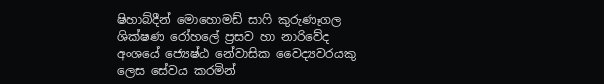ෂිහාබ්දීන් මොහොමඩ් සාෆි කුරුණෑගල ශික්ෂණ රෝහලේ ප්‍රසව හා නාරිවේද අංශයේ ජ්‍යෙෂ්ඨ නේවාසික වෛද්‍යවරයකු ලෙස සේවය කරමින්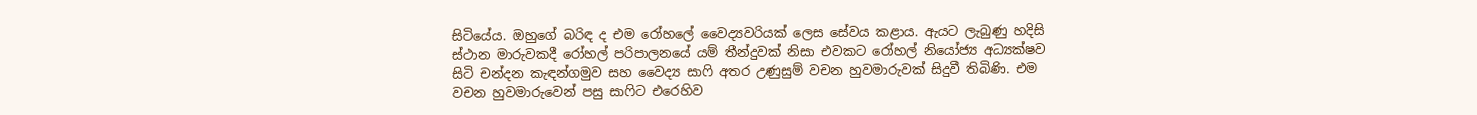සිටියේය. ඔහුගේ බරිඳ ද එම රෝහලේ වෛද්‍යවරියක් ලෙස සේවය කළාය. ඇයට ලැබුණු හදිසි ස්ථාන මාරුවකදී රෝහල් පරිපාලනයේ යම් තීන්දුවක් නිසා එවකට රෝහල් නියෝජ්‍ය අධ්‍යක්ෂව සිටි චන්දන කැඳන්ගමුව සහ වෛද්‍ය සාෆි අතර උණුසුම් වචන හුවමාරුවක් සිදුවී තිබිණි. එම වචන හුවමාරුවෙන් පසු සාෆිට එරෙහිව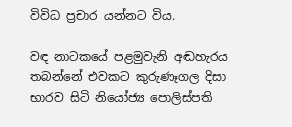විවිධ ප්‍රචාර යන්නට විය.

වඳ නාටකයේ පළමුවැනි අඬහැරය තබන්නේ එවකට කුරුණෑගල දිසා භාරව සිටි නියෝජ්‍ය පොලිස්පති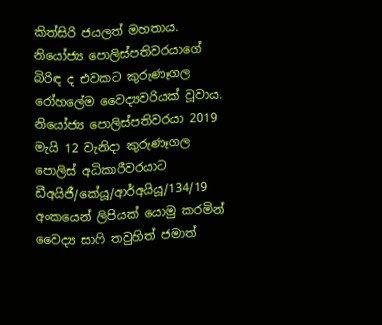කිත්සිරි ජයලත් මහතාය. නියෝජ්‍ය පොලිස්පතිවරයාගේ බිරිඳ ද එවකට කුරුණෑගල රෝහලේම වෛද්‍යවරියක් වූවාය. නියෝජ්‍ය පොලිස්පතිවරයා 2019 මැයි 12 වැනිදා කුරුණෑගල පොලිස් අධිකාරීවරයාට ඩීඅයිජී/කේයූ/ආර්අයියූ/134/19 අංකයෙන් ලිපියක් යොමු කරමින් වෛද්‍ය සාෆි තවුහිත් ජමාත්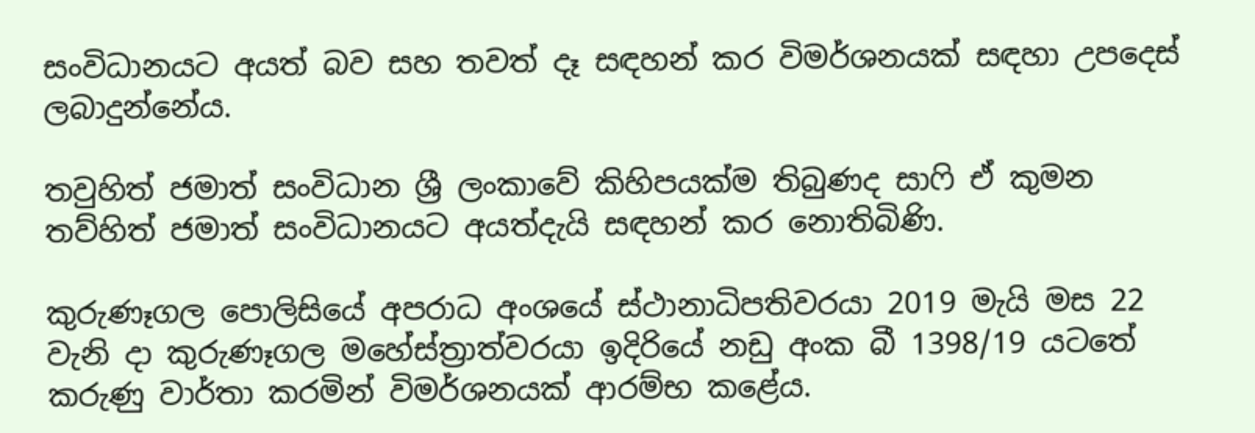සංවිධානයට අයත් බව සහ තවත් දෑ සඳහන් කර විමර්ශනයක් සඳහා උපදෙස් ලබාදුන්නේය.

තවුහිත් ජමාත් සංවිධාන ශ්‍රී ලංකාවේ කිහිපයක්ම තිබුණද සාෆි ඒ කුමන තව්හිත් ජමාත් සංවිධානයට අයත්දැයි සඳහන් කර නොතිබිණි.

කුරුණෑගල පොලිසියේ අපරාධ අංශයේ ස්ථානාධිපතිවරයා 2019 මැයි මස 22 වැනි දා කුරුණෑගල මහේස්ත්‍රාත්වරයා ඉදිරියේ නඩු අංක බී 1398/19 යටතේ කරුණු වාර්තා කරමින් විමර්ශනයක් ආරම්භ කළේය.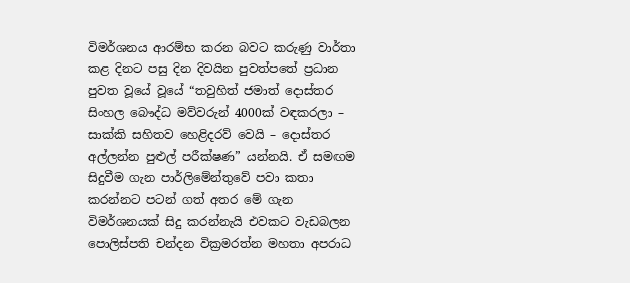විමර්ශනය ආරම්භ කරන බවට කරුණු වාර්තා කළ දිනට පසු දින දිවයින පුවත්පතේ ප්‍රධාන පුවත වූයේ වූයේ “තවුහිත් ජමාත් දොස්තර සිංහල බෞද්ධ මව්වරුන් 4000ක් වඳකරලා – සාක්කි සහිතව හෙළිදරව් වෙයි – දොස්තර අල්ලන්න පුළුල් පරීක්ෂණ” යන්නයි. ඒ සමඟම සිදුවීම ගැන පාර්ලිමේන්තුවේ පවා කතා කරන්නට පටන් ගත් අතර මේ ගැන විමර්ශනයක් සිදු කරන්නැයි එවකට වැඩබලන පොලිස්පති චන්දන වික්‍රමරත්න මහතා අපරාධ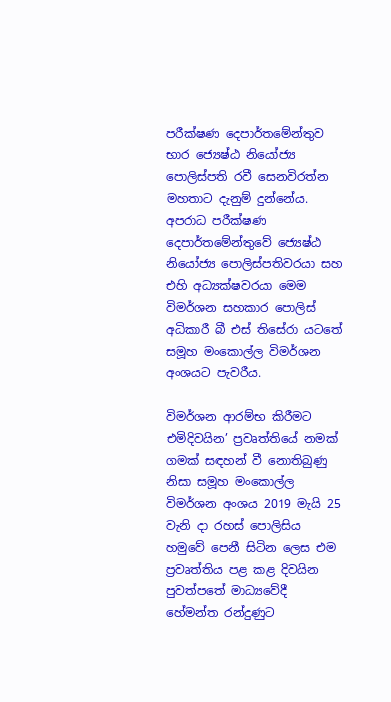පරීක්ෂණ දෙපාර්තමේන්තුව භාර ජ්‍යෙෂ්ඨ නියෝජ්‍ය පොලිස්පති රවී සෙනවිරත්න මහතාට දැනුම් දුන්නේය. අපරාධ පරීක්ෂණ දෙපාර්තමේන්තුවේ ජ්‍යෙෂ්ඨ නියෝජ්‍ය පොලිස්පතිවරයා සහ එහි අධ්‍යක්ෂවරයා මෙම විමර්ශන සහකාර පොලිස් අධිකාරී බී එස් තිසේරා යටතේ සමූහ මංකොල්ල විමර්ශන අංශයට පැවරීය.

විමර්ශන ආරම්භ කිරීමට එමිදිවයින’ ප්‍රවෘත්තියේ නමක් ගමක් සඳහන් වී නොතිබුණු නිසා සමූහ මංකොල්ල විමර්ශන අංශය 2019 මැයි 25 වැනි දා රහස් පොලිසිය හමුවේ පෙනී සිටින ලෙස එම ප්‍රවෘත්තිය පළ කළ දිවයින පුවත්පතේ මාධ්‍යවේදී හේමන්ත රන්දුණුට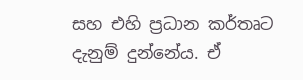සහ එහි ප්‍රධාන කර්තෘට දැනුම් දුන්නේය. ඒ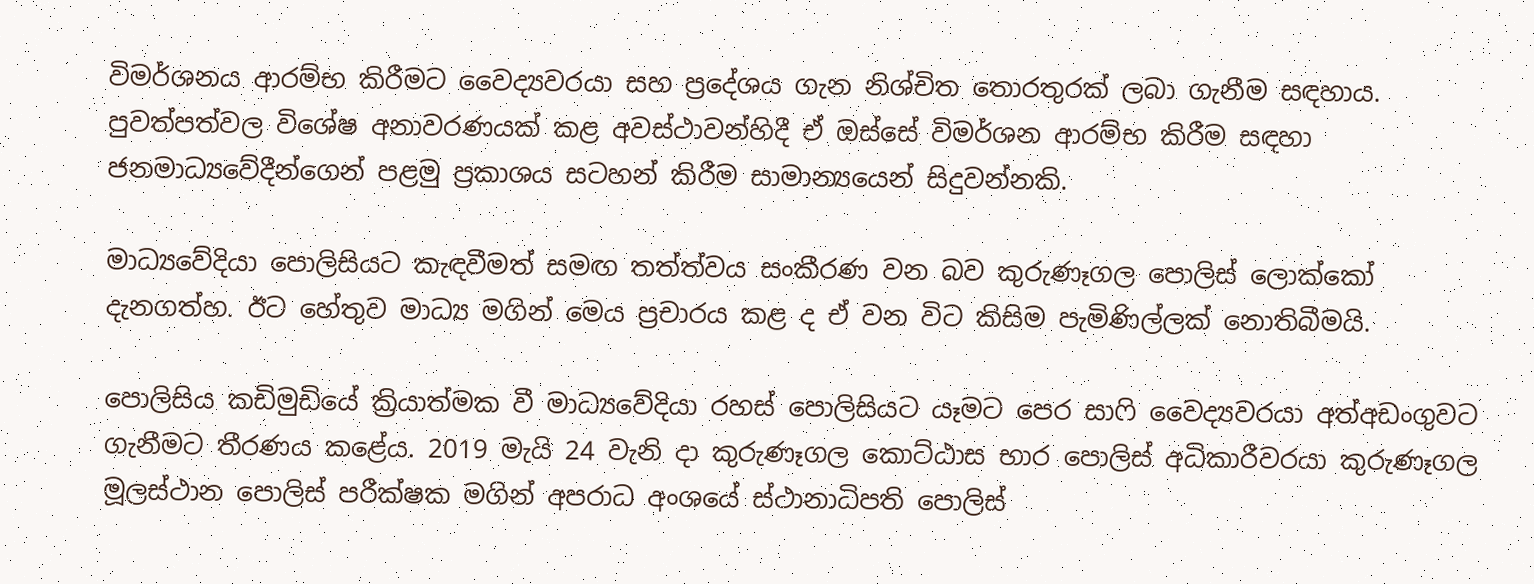විමර්ශනය ආරම්භ කිරීමට වෛද්‍යවරයා සහ ප්‍රදේශය ගැන නිශ්චිත තොරතුරක් ලබා ගැනීම සඳහාය. පුවත්පත්වල විශේෂ අනාවරණයක් කළ අවස්ථාවන්හිදී ඒ ඔස්සේ විමර්ශන ආරම්භ කිරීම සඳහා ජනමාධ්‍යවේදීන්ගෙන් පළමු ප්‍රකාශය සටහන් කිරීම සාමාන්‍යයෙන් සිදුවන්නකි.

මාධ්‍යවේදියා පොලිසියට කැඳවීමත් සමඟ තත්ත්වය සංකීරණ වන බව කුරුණෑගල පොලිස් ලොක්කෝ දැනගත්හ. ඊට හේතුව මාධ්‍ය මගින් මෙය ප්‍රචාරය කළ ද ඒ වන විට කිසිම පැමිණිල්ලක් නොතිබීමයි.

පොලිසිය කඩිමුඩියේ ක්‍රියාත්මක වී මාධ්‍යවේදියා රහස් පොලිසියට යෑමට පෙර සාෆි වෛද්‍යවරයා අත්අඩංගුවට ගැනීමට තීරණය කළේය. 2019 මැයි 24 වැනි දා කුරුණෑගල කොට්ඨාස භාර පොලිස් අධිකාරීවරයා කුරුණෑගල මූලස්ථාන පොලිස් පරීක්ෂක මගින් අපරාධ අංශයේ ස්ථානාධිපති පොලිස්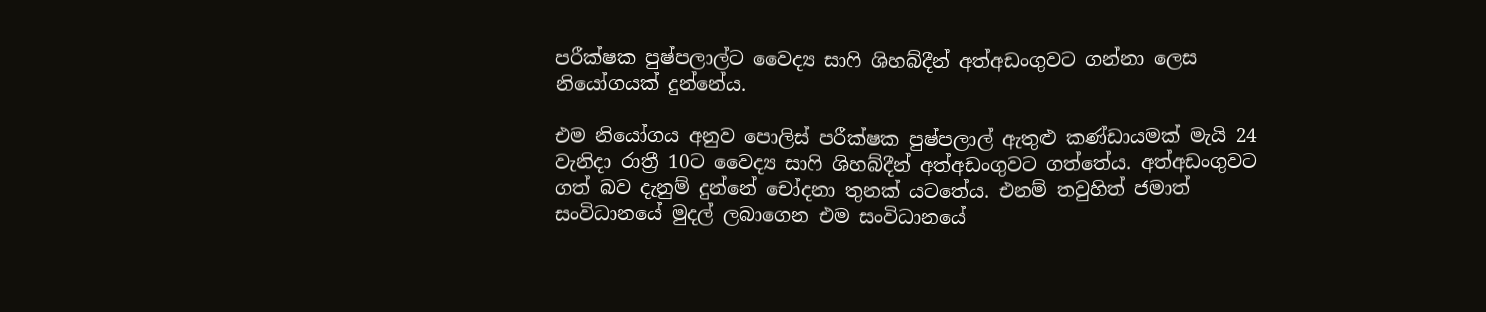පරීක්ෂක පුෂ්පලාල්ට වෛද්‍ය සාෆි ශිහබ්දීන් අත්අඩංගුවට ගන්නා ලෙස නියෝගයක් දුන්නේය.

එම නියෝගය අනුව පොලිස් පරීක්ෂක පුෂ්පලාල් ඇතුළු කණ්ඩායමක් මැයි 24 වැනිදා රාත්‍රී 10ට වෛද්‍ය සාෆි ශිහබ්දීන් අත්අඩංගුවට ගත්තේය. අත්අඩංගුවට ගත් බව දැනුම් දුන්නේ චෝදනා තුනක් යටතේය. එනම් තවුහිත් ජමාත් සංවිධානයේ මුදල් ලබාගෙන එම සංවිධානයේ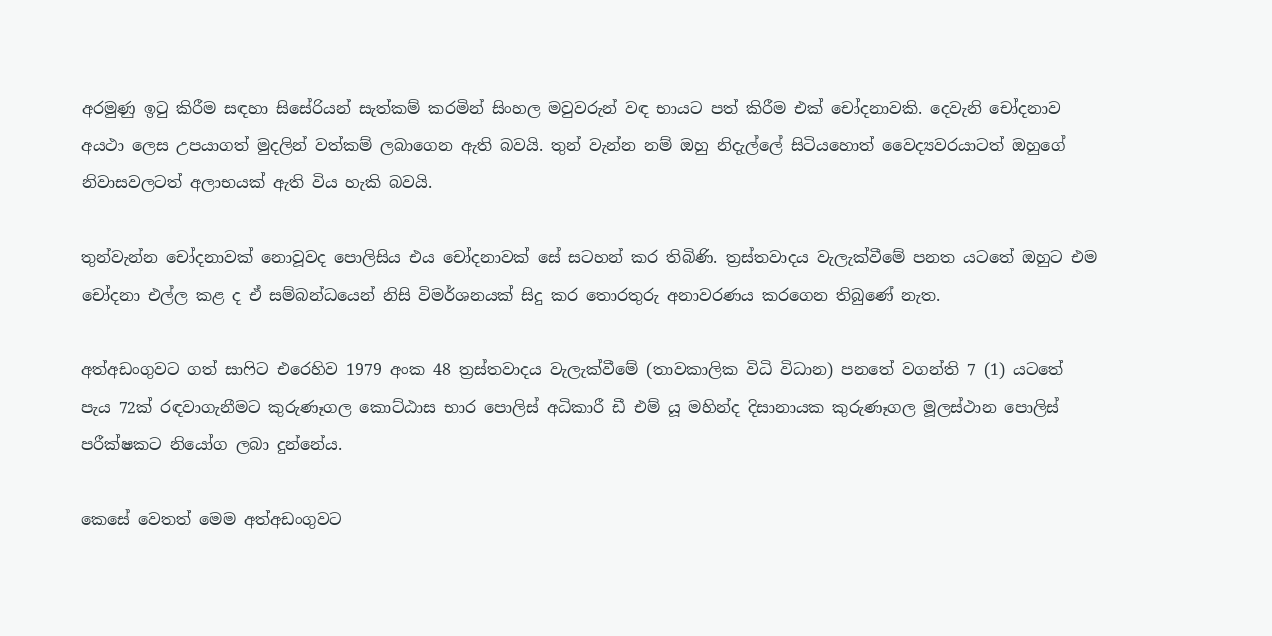අරමුණු ඉටු කිරීම සඳහා සිසේරියන් සැත්කම් කරමින් සිංහල මවුවරුන් වඳ භායට පත් කිරීම එක් චෝදනාවකි. දෙවැනි චෝදනාව අයථා ලෙස උපයාගත් මුදලින් වත්කම් ලබාගෙන ඇති බවයි. තුන් වැන්න නම් ඔහු නිදැල්ලේ සිටියහොත් වෛද්‍යවරයාටත් ඔහුගේ නිවාසවලටත් අලාභයක් ඇති විය හැකි බවයි.

තුන්වැන්න චෝදනාවක් නොවූවද පොලිසිය එය චෝදනාවක් සේ සටහන් කර තිබිණි. ත්‍රස්තවාදය වැලැක්වීමේ පනත යටතේ ඔහුට එම චෝදනා එල්ල කළ ද ඒ සම්බන්ධයෙන් නිසි විමර්ශනයක් සිදු කර තොරතුරු අනාවරණය කරගෙන තිබුණේ නැත.

අත්අඩංගුවට ගත් සාෆිට එරෙහිව 1979 අංක 48 ත්‍රස්තවාදය වැලැක්වීමේ (තාවකාලික විධි විධාන) පනතේ වගන්ති 7 (1) යටතේ පැය 72ක් රඳවාගැනීමට කුරුණෑගල කොට්ඨාස භාර පොලිස් අධිකාරී ඩී එම් යූ මහින්ද දිසානායක කුරුණෑගල මූලස්ථාන පොලිස් පරීක්ෂකට නියෝග ලබා දුන්නේය.

කෙසේ වෙතත් මෙම අත්අඩංගුවට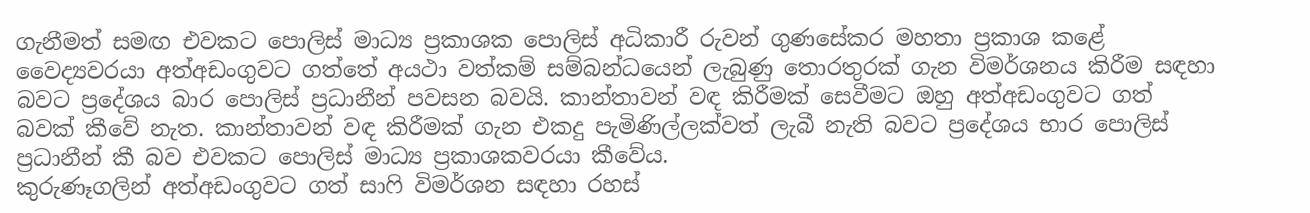ගැනීමත් සමඟ එවකට පොලිස් මාධ්‍ය ප්‍රකාශක පොලිස් අධිකාරී රුවන් ගුණසේකර මහතා ප්‍රකාශ කළේ වෛද්‍යවරයා අත්අඩංගුවට ගත්තේ අයථා වත්කම් සම්බන්ධයෙන් ලැබුණු තොරතුරක් ගැන විමර්ශනය කිරීම සඳහා බවට ප්‍රදේශය බාර පොලිස් ප්‍රධානීන් පවසන බවයි. කාන්තාවන් වඳ කිරීමක් සෙවීමට ඔහු අත්අඩංගුවට ගත් බවක් කීවේ නැත. කාන්තාවන් වඳ කිරීමක් ගැන එකදු පැමිණිල්ලක්වත් ලැබී නැති බවට ප්‍රදේශය භාර පොලිස් ප්‍රධානීන් කී බව එවකට පොලිස් මාධ්‍ය ප්‍රකාශකවරයා කීවේය.
කුරුණෑගලින් අත්අඩංගුවට ගත් සාෆි විමර්ශන සඳහා රහස්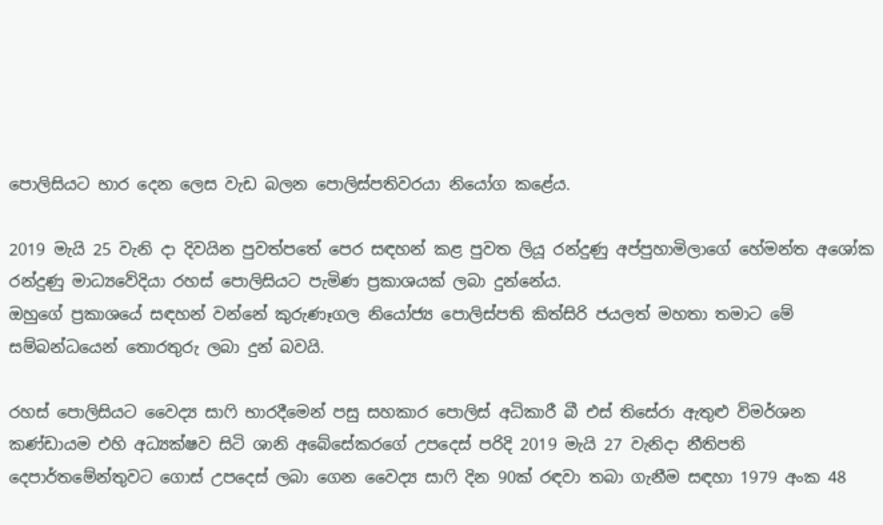පොලිසියට භාර දෙන ලෙස වැඩ බලන පොලිස්පතිවරයා නියෝග කළේය.

2019 මැයි 25 වැනි දා දිවයින පුවත්පතේ පෙර සඳහන් කළ පුවත ලියූ රන්දුණු අප්පුහාමිලාගේ හේමන්ත අශෝක රන්දුණු මාධ්‍යවේදියා රහස් පොලිසියට පැමිණ ප්‍රකාශයක් ලබා දුන්නේය.
ඔහුගේ ප්‍රකාශයේ සඳහන් වන්නේ කුරුණෑගල නියෝජ්‍ය පොලිස්පති කිත්සිරි ජයලත් මහතා තමාට මේ සම්බන්ධයෙන් තොරතුරු ලබා දුන් බවයි.

රහස් පොලිසියට වෛද්‍ය සාෆි භාරදීමෙන් පසු සහකාර පොලිස් අධිකාරී බී එස් තිසේරා ඇතුළු විමර්ශන කණ්ඩායම එහි අධ්‍යක්ෂව සිටි ශානි අබේසේකරගේ උපදෙස් පරිදි 2019 මැයි 27 වැනිදා නීතිපති දෙපාර්තමේන්තුවට ගොස් උපදෙස් ලබා ගෙන වෛද්‍ය සාෆි දින 90ක් රඳවා තබා ගැනීම සඳහා 1979 අංක 48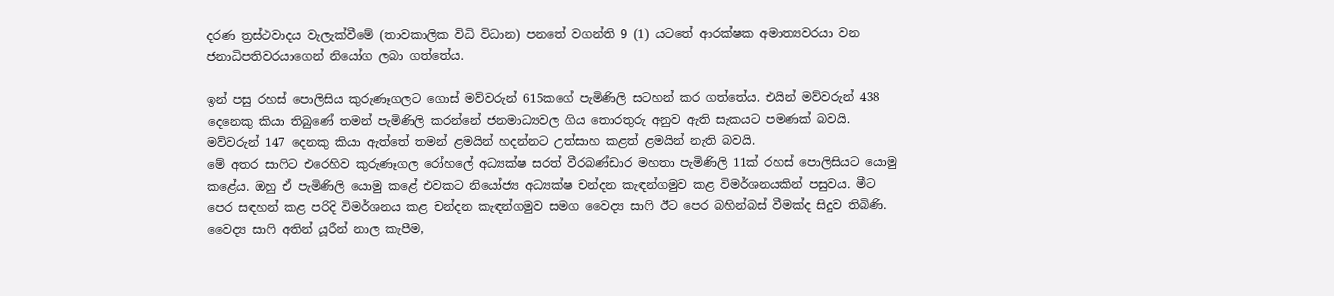දරණ ත්‍රස්ථවාදය වැලැක්වීමේ (තාවකාලික විධි විධාන) පනතේ වගන්ති 9 (1) යටතේ ආරක්ෂක අමාත්‍යවරයා වන ජනාධිපතිවරයාගෙන් නියෝග ලබා ගත්තේය.

ඉන් පසු රහස් පොලිසිය කුරුණෑගලට ගොස් මව්වරුන් 615කගේ පැමිණිලි සටහන් කර ගත්තේය. එයින් මව්වරුන් 438 දෙනෙකු කියා තිබුණේ තමන් පැමිණිලි කරන්නේ ජනමාධ්‍යවල ගිය තොරතුරු අනුව ඇති සැකයට පමණක් බවයි. මව්වරුන් 147 දෙනකු කියා ඇත්තේ තමන් ළමයින් හදන්නට උත්සාහ කළත් ළමයින් නැති බවයි.
මේ අතර සාෆිට එරෙහිව කුරුණෑගල රෝහලේ අධ්‍යක්ෂ සරත් වීරබණ්ඩාර මහතා පැමිණිලි 11ක් රහස් පොලිසියට යොමු කළේය. ඔහු ඒ පැමිණිලි යොමු කළේ එවකට නියෝජ්‍ය අධ්‍යක්ෂ චන්දන කැඳන්ගමුව කළ විමර්ශනයකින් පසුවය. මීට පෙර සඳහන් කළ පරිදි විමර්ශනය කළ චන්දන කැඳන්ගමුව සමග වෛද්‍ය සාෆි ඊට පෙර බහින්බස් වීමක්ද සිදුව තිබිණි. වෛද්‍ය සාෆි අතින් යූරීන් නාල කැපීම,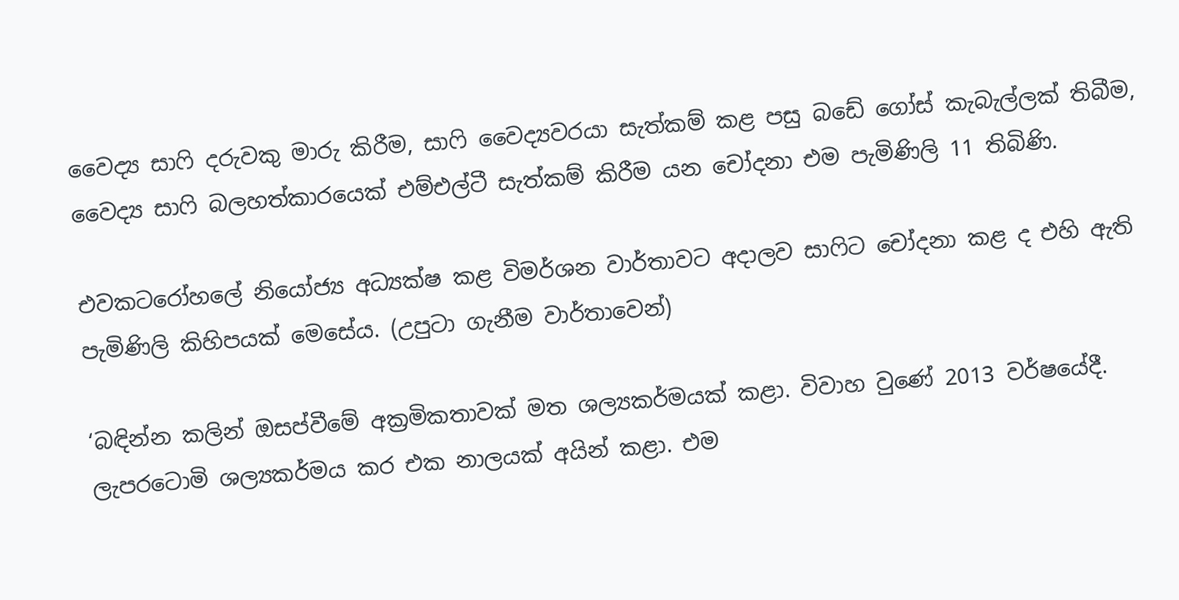වෛද්‍ය සාෆි දරුවකු මාරු කිරීම, සාෆි වෛද්‍යවරයා සැත්කම් කළ පසු බඩේ ගෝස් කැබැල්ලක් තිබීම, වෛද්‍ය සාෆි බලහත්කාරයෙක් එම්එල්ටී සැත්කම් කිරීම යන චෝදනා එම පැමිණිලි 11 තිබිණි.

එවකටරෝහලේ නියෝජ්‍ය අධ්‍යක්ෂ කළ විමර්ශන වාර්තාවට අදාලව සාෆිට චෝදනා කළ ද එහි ඇති පැමිණිලි කිහිපයක් මෙසේය. (උපුටා ගැනීම වාර්තාවෙන්)

‘බඳින්න කලින් ඔසප්වීමේ අක්‍රමිකතාවක් මත ශල්‍යකර්මයක් කළා. විවාහ වුණේ 2013 වර්ෂයේදී. ලැපරටොමි ශල්‍යකර්මය කර එක නාලයක් අයින් කළා. එම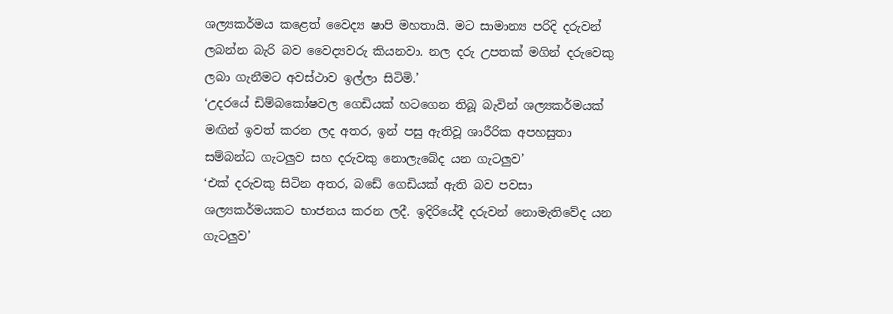ශල්‍යකර්මය කළෙත් වෛද්‍ය ෂාපි මහතායි. මට සාමාන්‍ය පරිදි දරුවන් ලබන්න බැරි බව වෛද්‍යවරු කියනවා. නල දරු උපතක් මගින් දරුවෙකු ලබා ගැනීමට අවස්ථාව ඉල්ලා සිටිමි.’
‘උදරයේ ඩිම්බකෝෂවල ගෙඩියක් හටගෙන තිබූ බැවින් ශල්‍යකර්මයක් මඟින් ඉවත් කරන ලද අතර, ඉන් පසු ඇතිවූ ශාරීරික අපහසුතා සම්බන්ධ ගැටලු‍ව සහ දරුවකු නොලැබේද යන ගැටලු‍ව’
‘එක් දරුවකු සිටින අතර, බඩේ ගෙඩියක් ඇති බව පවසා ශල්‍යකර්මයකට භාජනය කරන ලදී. ඉදිරියේදී දරුවන් නොමැතිවේද යන ගැටලු‍ව’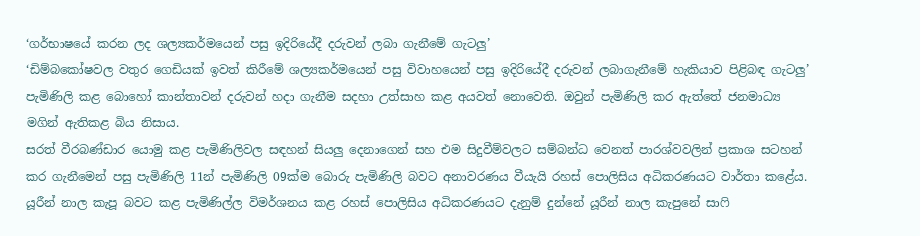‘ගර්භාෂයේ කරන ලද ශල්‍යකර්මයෙන් පසු ඉදිරියේදී දරුවන් ලබා ගැනීමේ ගැටලු‍’
‘ඩිම්බකෝෂවල වතුර ගෙඩියක් ඉවත් කිරීමේ ශල්‍යකර්මයෙන් පසු විවාහයෙන් පසු ඉදිරියේදී දරුවන් ලබාගැනීමේ හැකියාව පිළිබඳ ගැටලු‍’
පැමිණිලි කළ බොහෝ කාන්තාවන් දරුවන් හදා ගැනීම සදහා උත්සාහ කළ අයවත් නොවෙති. ඔවුන් පැමිණිලි කර ඇත්තේ ජනමාධ්‍ය මගින් ඇතිකළ බිය නිසාය.
සරත් වීරබණ්ඩාර යොමු කළ පැමිණිලිවල සඳහන් සියලු‍ දෙනාගෙන් සහ එම සිදුවීම්වලට සම්බන්ධ වෙනත් පාරශ්වවලින් ප්‍රකාශ සටහන් කර ගැනීමෙන් පසු පැමිණිලි 11න් පැමිණිලි 09ක්ම බොරු පැමිණිලි බවට අනාවරණය වීයැයි රහස් පොලිසිය අධිකරණයට වාර්තා කළේය.
යූරීන් නාල කැපූ බවට කළ පැමිණිල්ල විමර්ශනය කළ රහස් පොලිසිය අධිකරණයට දැනුම් දුන්නේ යූරීන් නාල කැපුනේ සාෆි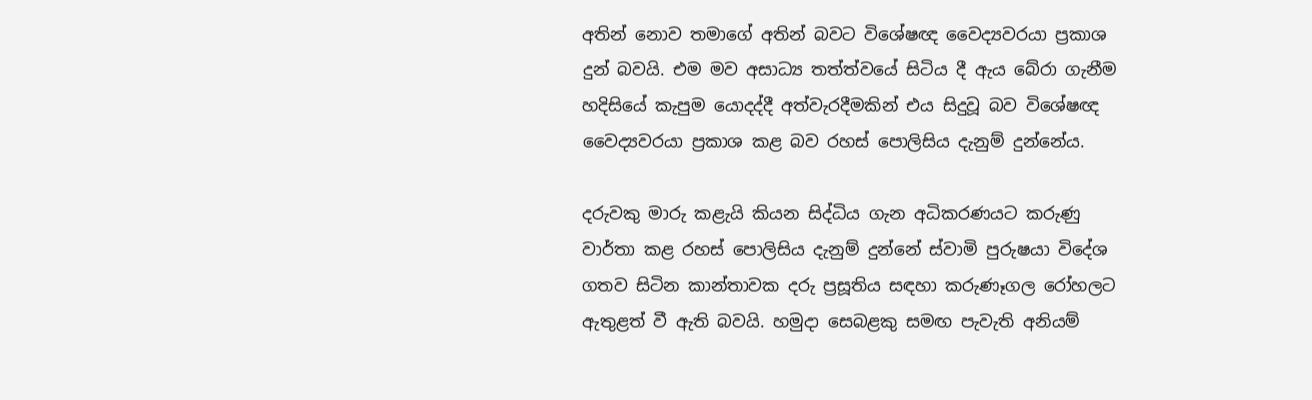අතින් නොව තමාගේ අතින් බවට විශේෂඥ වෛද්‍යවරයා ප්‍රකාශ දුන් බවයි. එම මව අසාධ්‍ය තත්ත්වයේ සිටිය දී ඇය බේරා ගැනීම හදිසියේ කැපුම යොදද්දී අත්වැරදීමකින් එය සිදුවූ බව විශේෂඥ වෛද්‍යවරයා ප්‍රකාශ කළ බව රහස් පොලිසිය දැනුම් දුන්නේය.

දරුවකු මාරු කළැයි කියන සිද්ධිය ගැන අධිකරණයට කරුණු වාර්තා කළ රහස් පොලිසිය දැනුම් දුන්නේ ස්වාමි පුරුෂයා විදේශ ගතව සිටින කාන්තාවක දරු ප්‍රසූතිය සඳහා කරුණෑගල රෝහලට ඇතුළත් වී ඇති බවයි. හමුදා සෙබළකු සමඟ පැවැති අනියම්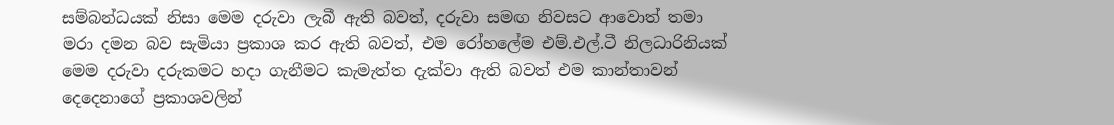සම්බන්ධයක් නිසා මෙම දරුවා ලැබී ඇති බවත්, දරුවා සමඟ නිවසට ආවොත් තමා මරා දමන බව සැමියා ප්‍රකාශ කර ඇති බවත්, එම රෝහලේම එම්.එල්.ටී නිලධාරිනියක් මෙම දරුවා දරුකමට හදා ගැනීමට කැමැත්ත දැක්වා ඇති බවත් එම කාන්තාවන් දෙදෙනාගේ ප්‍රකාශවලින්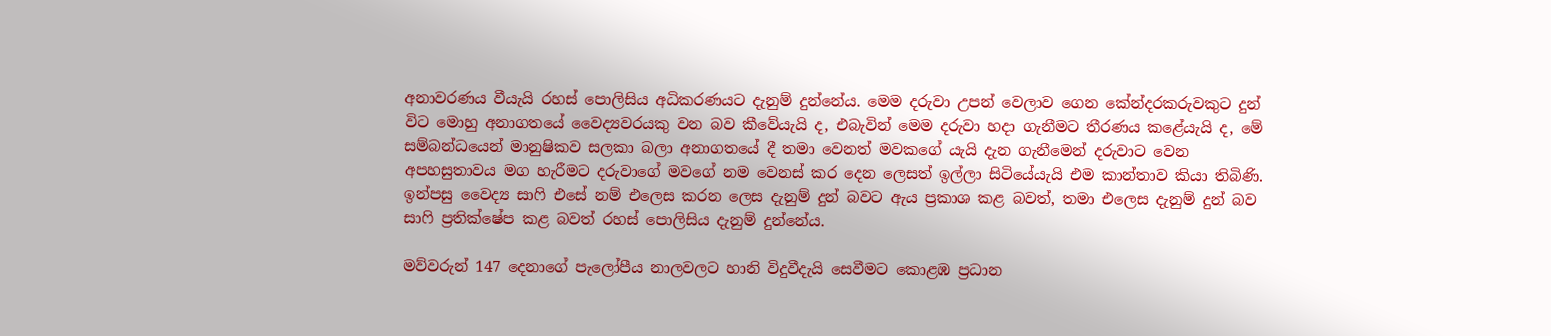අනාවරණය වීයැයි රහස් පොලිසිය අධිකරණයට දැනුම් දුන්නේය. මෙම දරුවා උපන් වෙලාව ගෙන කේන්දරකරුවකුට දුන් විට මොහු අනාගතයේ වෛද්‍යවරයකු වන බව කීවේයැයි ද, එබැවින් මෙම දරුවා හදා ගැනීමට තීරණය කළේයැයි ද, මේ සම්බන්ධයෙන් මානුෂිකව සලකා බලා අනාගතයේ දී තමා වෙනත් මවකගේ යැයි දැන ගැනීමෙන් දරුවාට වෙන අපහසුතාවය මග හැරීමට දරුවාගේ මවගේ නම වෙනස් කර දෙන ලෙසත් ඉල්ලා සිටියේයැයි එම කාන්තාව කියා තිබිණි.
ඉන්පසු වෛද්‍ය සාෆි එසේ නම් එලෙස කරන ලෙස දැනුම් දුන් බවට ඇය ප්‍රකාශ කළ බවත්, තමා එලෙස දැනුම් දුන් බව සාෆි ප්‍රතික්ෂේප කළ බවත් රහස් පොලිසිය දැනුම් දුන්නේය.

මව්වරුන් 147 දෙනාගේ පැලෝපීය නාලවලට හානි විදුවීදැයි සෙවීමට කොළඹ ප්‍රධාන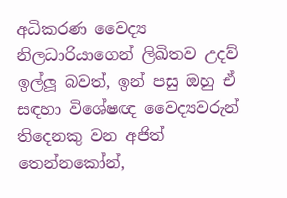අධිකරණ වෛද්‍ය නිලධාරියාගෙන් ලිඛිතව උදව් ඉල්ලූ බවත්, ඉන් පසු ඔහු ඒ සඳහා විශේෂඥ වෛද්‍යවරුන් තිදෙනකු වන අජිත් තෙන්නකෝන්,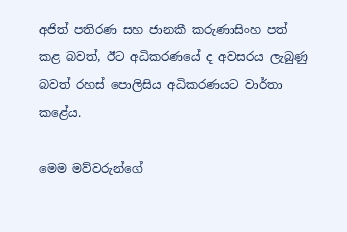අජිත් පතිරණ සහ ජානකී කරුණාසිංහ පත් කළ බවත්, ඊට අධිකරණයේ ද අවසරය ලැබුණු බවත් රහස් පොලිසිය අධිකරණයට වාර්තා කළේය.

මෙම මව්වරුන්ගේ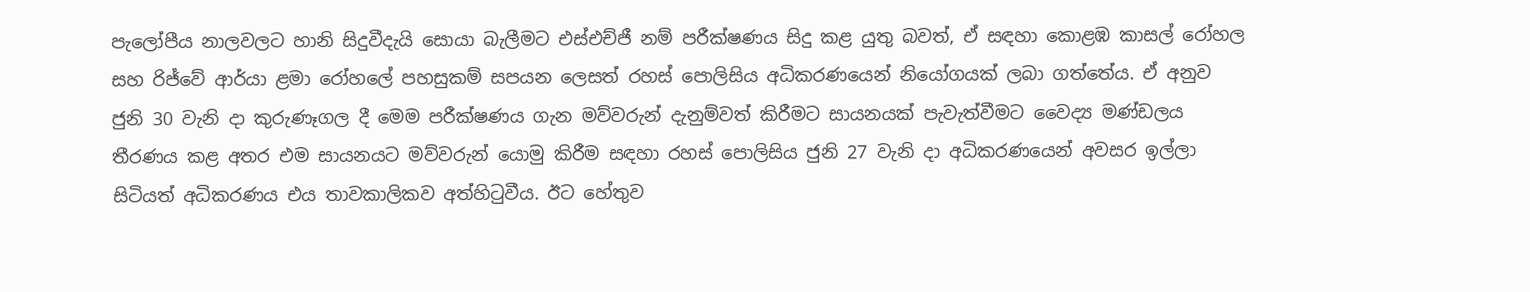පැලෝපීය නාලවලට හානි සිදුවීදැයි සොයා බැලීමට එස්එච්ජී නම් පරීක්ෂණය සිදු කළ යුතු බවත්, ඒ සඳහා කොළඹ කාසල් රෝහල සහ රිජ්වේ ආර්යා ළමා රෝහලේ පහසුකම් සපයන ලෙසත් රහස් පොලිසිය අධිකරණයෙන් නියෝගයක් ලබා ගත්තේය. ඒ අනුව ජුනි 30 වැනි දා කුරුණෑගල දී මෙම පරීක්ෂණය ගැන මව්වරුන් දැනුම්වත් කිරීමට සායනයක් පැවැත්වීමට වෛද්‍ය මණ්ඩලය තීරණය කළ අතර එම සායනයට මව්වරුන් යොමු කිරීම සඳහා රහස් පොලිසිය ජුනි 27 වැනි දා අධිකරණයෙන් අවසර ඉල්ලා සිටියත් අධිකරණය එය තාවකාලිකව අත්හිටුවීය. ඊට හේතුව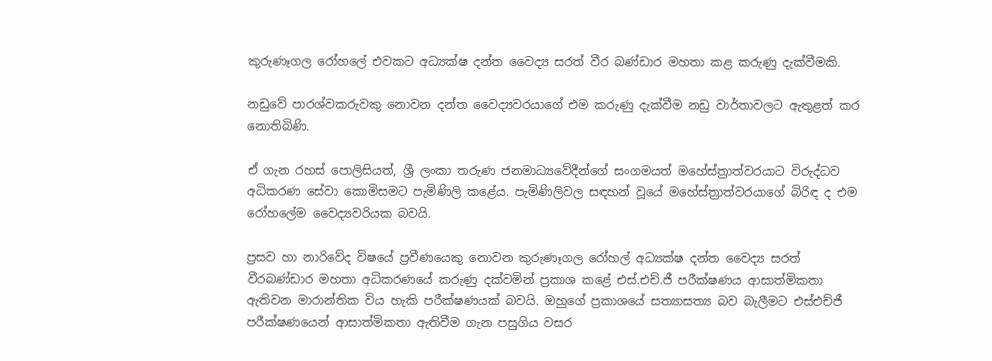කුරුණෑගල රෝහලේ එවකට අධ්‍යක්ෂ දන්ත වෛද්‍ය සරත් වීර බණ්ඩාර මහතා කළ කරුණු දැක්වීමකි.

නඩුවේ පාරශ්වකරුවකු නොවන දන්ත වෛද්‍යවරයාගේ එම කරුණු දැක්වීම නඩු වාර්තාවලට ඇතුළත් කර නොතිබිණි.

ඒ ගැන රහස් පොලිසියත්, ශ්‍රී ලංකා තරුණ ජනමාධ්‍යවේදීන්ගේ සංගමයත් මහේස්ත්‍රාත්වරයාට විරුද්ධව අධිකරණ සේවා කොමිසමට පැමිණිලි කළේය. පැමිණිලිවල සඳහන් වූයේ මහේස්ත්‍රාත්වරයාගේ බිරිඳ ද එම රෝහලේම වෛද්‍යවරියක බවයි.

ප්‍රසව හා නාරිවේද විෂයේ ප්‍රවීණයෙකු නොවන කුරුණෑගල රෝහල් අධ්‍යක්ෂ දන්ත වෛද්‍ය සරත් වීරබණ්ඩාර මහතා අධිකරණයේ කරුණු දක්වමින් ප්‍රකාශ කළේ එස්.එච්.ජී පරීක්ෂණය ආසාත්මිකතා ඇතිවන මාරාන්තික විය හැකි පරීක්ෂණයක් බවයි. ඔහුගේ ප්‍රකාශයේ සත්‍යාසත්‍ය බව බැලීමට එස්එච්ජී පරීක්ෂණයෙන් ආසාත්මිකතා ඇතිවීම ගැන පසුගිය වසර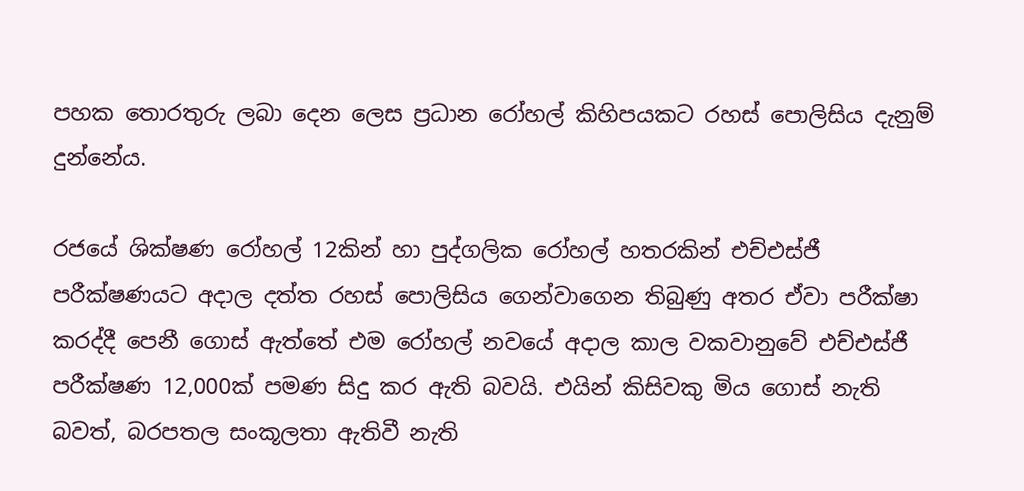පහක තොරතුරු ලබා දෙන ලෙස ප්‍රධාන රෝහල් කිහිපයකට රහස් පොලිසිය දැනුම් දුන්නේය.

රජයේ ශික්ෂණ රෝහල් 12කින් හා පුද්ගලික රෝහල් හතරකින් එච්එස්ජී පරීක්ෂණයට අදාල දත්ත රහස් පොලිසිය ගෙන්වාගෙන තිබුණු අතර ඒවා පරීක්ෂා කරද්දී පෙනී ගොස් ඇත්තේ එම රෝහල් නවයේ අදාල කාල වකවානුවේ එච්එස්ජී පරීක්ෂණ 12,000ක් පමණ සිදු කර ඇති බවයි. එයින් කිසිවකු මිය ගොස් නැති බවත්, බරපතල සංකූලතා ඇතිවී නැති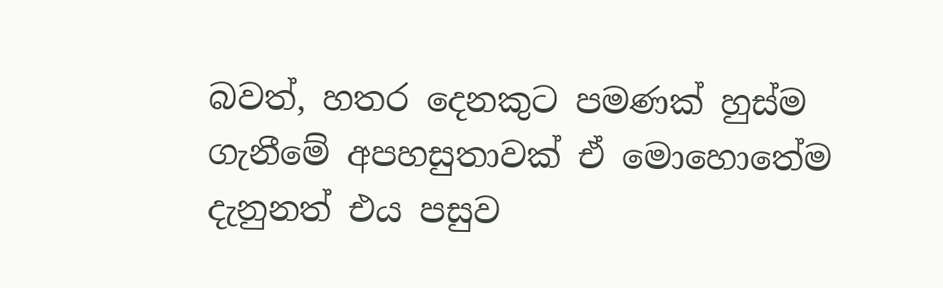බවත්, හතර දෙනකුට පමණක් හුස්ම ගැනීමේ අපහසුතාවක් ඒ මොහොතේම දැනුනත් එය පසුව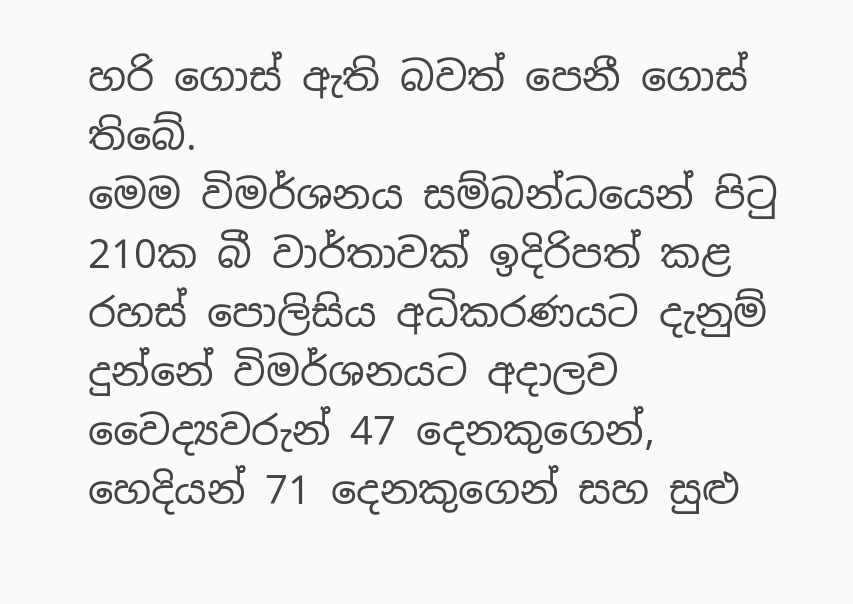හරි ගොස් ඇති බවත් පෙනී ගොස් තිබේ.
මෙම විමර්ශනය සම්බන්ධයෙන් පිටු 210ක බී වාර්තාවක් ඉදිරිපත් කළ රහස් පොලිසිය අධිකරණයට දැනුම් දුන්නේ විමර්ශනයට අදාලව වෛද්‍යවරුන් 47 දෙනකුගෙන්, හෙදියන් 71 දෙනකුගෙන් සහ සුළු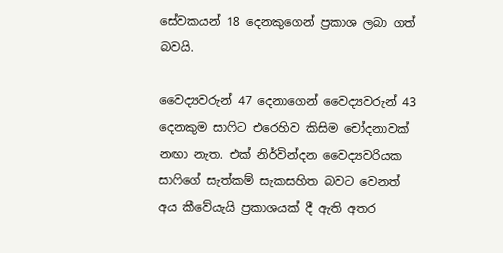සේවකයන් 18 දෙනකුගෙන් ප්‍රකාශ ලබා ගත් බවයි.

වෛද්‍යවරුන් 47 දෙනාගෙන් වෛද්‍යවරුන් 43 දෙනකුම සාෆිට එරෙහිව කිසිම චෝදනාවක් නඟා නැත. එක් නිර්වින්දන වෛද්‍යවරියක සාෆිගේ සැත්කම් සැකසහිත බවට වෙනත් අය කීවේයැයි ප්‍රකාශයක් දී ඇති අතර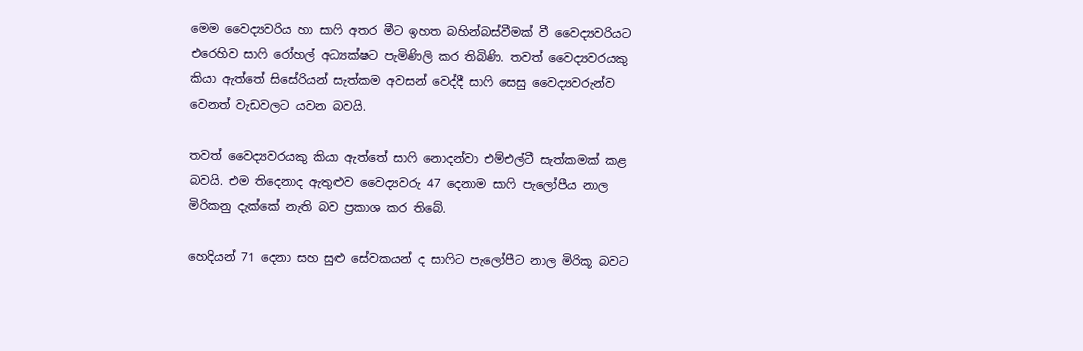මෙම වෛද්‍යවරිය හා සාෆි අතර මීට ඉහත බහින්බස්වීමක් වී වෛද්‍යවරියට එරෙහිව සාෆි රෝහල් අධ්‍යක්ෂට පැමිණිලි කර තිබිණි. තවත් වෛද්‍යවරයකු කියා ඇත්තේ සිසේරියන් සැත්කම අවසන් වෙද්දී සාෆි සෙසු වෛද්‍යවරුන්ව වෙනත් වැඩවලට යවන බවයි.

තවත් වෛද්‍යවරයකු කියා ඇත්තේ සාෆි නොදන්වා එම්එල්ටී සැත්කමක් කළ බවයි. එම තිදෙනාද ඇතුළුව වෛද්‍යවරු 47 දෙනාම සාෆි පැලෝපීය නාල මිරිකනු දැක්කේ නැති බව ප්‍රකාශ කර තිබේ.

හෙදියන් 71 දෙනා සහ සුළු සේවකයන් ද සාෆිට පැලෝපීට නාල මිරිකූ බවට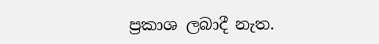ප්‍රකාශ ලබාදී නැත.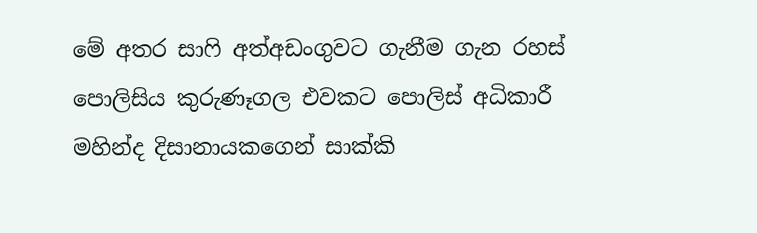මේ අතර සාෆි අත්අඩංගුවට ගැනීම ගැන රහස් පොලිසිය කුරුණෑගල එවකට පොලිස් අධිකාරී මහින්ද දිසානායකගෙන් සාක්කි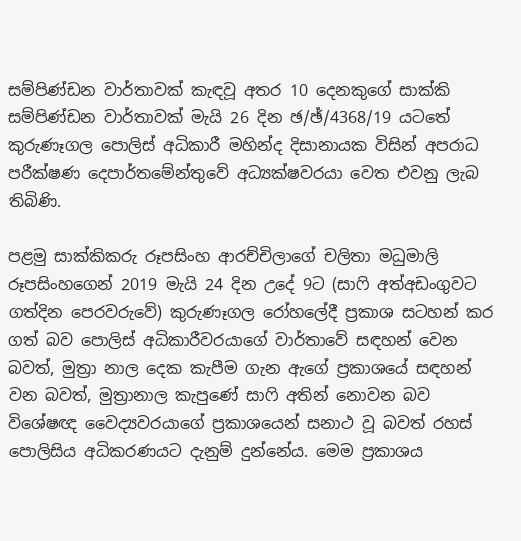සම්පිණ්ඩන වාර්තාවක් කැඳවූ අතර 10 දෙනකුගේ සාක්කි සම්පිණ්ඩන වාර්තාවක් මැයි 26 දින ඡ/ඡ්/4368/19 යටතේ කුරුණෑගල පොලිස් අධිකාරී මහින්ද දිසානායක විසින් අපරාධ පරීක්ෂණ දෙපාර්තමේන්තුවේ අධ්‍යක්ෂවරයා වෙත එවනු ලැබ තිබිණි.

පළමු සාක්කිකරු රූපසිංහ ආරච්චිලාගේ චලිතා මධුමාලි රූපසිංහගෙන් 2019 මැයි 24 දින උදේ 9ට (සාෆි අත්අඩංගුවට ගත්දින පෙරවරුවේ) කුරුණෑගල රෝහලේදී ප්‍රකාශ සටහන් කර ගත් බව පොලිස් අධිකාරීවරයාගේ වාර්තාවේ සඳහන් වෙන බවත්, මුත්‍රා නාල දෙක කැපීම ගැන ඇගේ ප්‍රකාශයේ සඳහන් වන බවත්, මුත්‍රානාල කැපුණේ සාෆි අතින් නොවන බව විශේෂඥ වෛද්‍යවරයාගේ ප්‍රකාශයෙන් සනාථ වූ බවත් රහස් පොලිසිය අධිකරණයට දැනුම් දුන්නේය. මෙම ප්‍රකාශය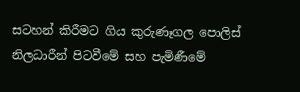සටහන් කිරීමට ගිය කුරුණෑගල පොලිස් නිලධාරීන් පිටවීමේ සහ පැමිණීමේ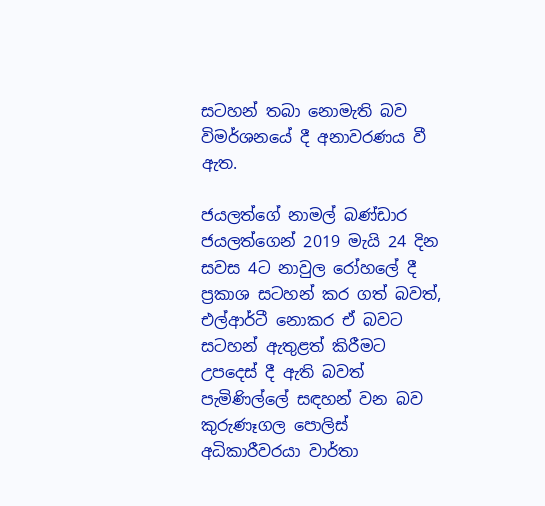සටහන් තබා නොමැති බව විමර්ශනයේ දී අනාවරණය වී ඇත.

ජයලත්ගේ නාමල් බණ්ඩාර ජයලත්ගෙන් 2019 මැයි 24 දින සවස 4ට නාවුල රෝහලේ දී ප්‍රකාශ සටහන් කර ගත් බවත්, එල්ආර්ටී නොකර ඒ බවට සටහන් ඇතුළත් කිරීමට උපදෙස් දී ඇති බවත් පැමිණිල්ලේ සඳහන් වන බව කුරුණෑගල පොලිස් අධිකාරීවරයා වාර්තා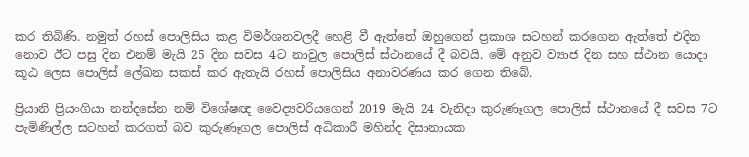කර තිබිණි. නමුත් රහස් පොලිසිය කළ විමර්ශනවලදී හෙළි වී ඇත්තේ ඔහුගෙන් ප්‍රකාශ සටහන් කරගෙන ඇත්තේ එදින නොව ඊට පසු දින එනම් මැයි 25 දින සවස 4ට නාවුල පොලිස් ස්ථානයේ දී බවයි. මේ අනුව ව්‍යාජ දින සහ ස්ථාන යොදා කූඨ ලෙස පොලිස් ලේඛන සකස් කර ඇතැයි රහස් පොලිසිය අනාවරණය කර ගෙන තිබේ.

ප්‍රියානි ප්‍රියංගියා නන්දසේන නම් විශේෂඥ වෛද්‍යවරියගෙන් 2019 මැයි 24 වැනිදා කුරුණෑගල පොලිස් ස්ථානයේ දී සවස 7ට පැමිණිල්ල සටහන් කරගත් බව කුරුණෑගල පොලිස් අධිකාරී මහින්ද දිසානායක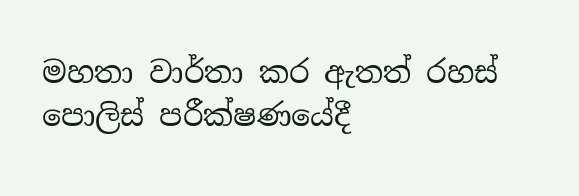මහතා වාර්තා කර ඇතත් රහස් පොලිස් පරීක්ෂණයේදී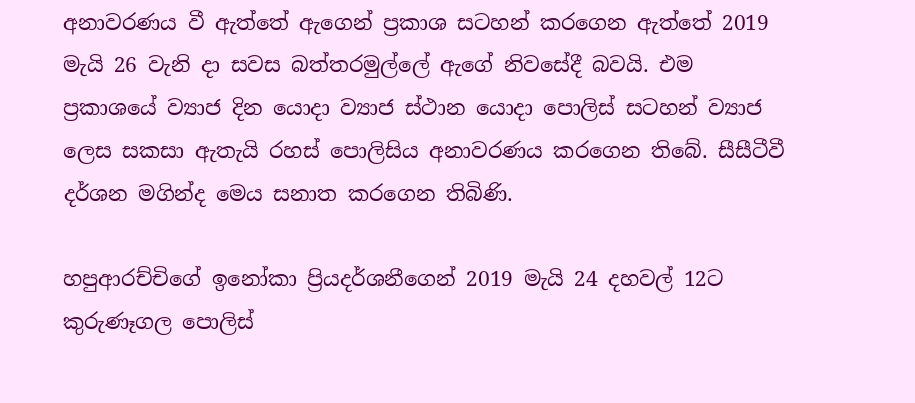අනාවරණය වී ඇත්තේ ඇගෙන් ප්‍රකාශ සටහන් කරගෙන ඇත්තේ 2019 මැයි 26 වැනි දා සවස බත්තරමුල්ලේ ඇගේ නිවසේදී බවයි. එම ප්‍රකාශයේ ව්‍යාජ දින යොදා ව්‍යාජ ස්ථාන යොදා පොලිස් සටහන් ව්‍යාජ ලෙස සකසා ඇතැයි රහස් පොලිසිය අනාවරණය කරගෙන තිබේ. සීසීටීවී දර්ශන මගින්ද මෙය සනාත කරගෙන තිබිණි.

හපුආරච්චිගේ ඉනෝකා ප්‍රියදර්ශනීගෙන් 2019 මැයි 24 දහවල් 12ට කුරුණෑගල පොලිස්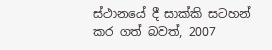ස්ථානයේ දී සාක්කි සටහන් කර ගත් බවත්, 2007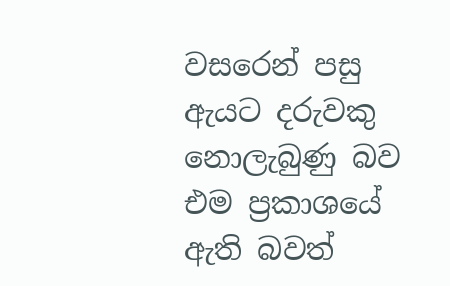වසරෙන් පසු ඇයට දරුවකු නොලැබුණු බව එම ප්‍රකාශයේ ඇති බවත්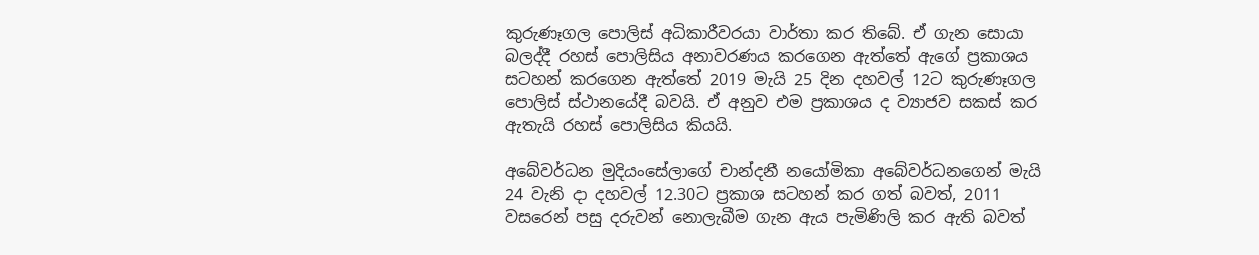කුරුණෑගල පොලිස් අධිකාරීවරයා වාර්තා කර තිබේ. ඒ ගැන සොයා බලද්දී රහස් පොලිසිය අනාවරණය කරගෙන ඇත්තේ ඇගේ ප්‍රකාශය සටහන් කරගෙන ඇත්තේ 2019 මැයි 25 දින දහවල් 12ට කුරුණෑගල පොලිස් ස්ථානයේදී බවයි. ඒ අනුව එම ප්‍රකාශය ද ව්‍යාජව සකස් කර ඇතැයි රහස් පොලිසිය කියයි.

අබේවර්ධන මුදියංසේලාගේ චාන්දනී නයෝමිකා අබේවර්ධනගෙන් මැයි 24 වැනි දා දහවල් 12.30ට ප්‍රකාශ සටහන් කර ගත් බවත්, 2011 වසරෙන් පසු දරුවන් නොලැබීම ගැන ඇය පැමිණිලි කර ඇති බවත්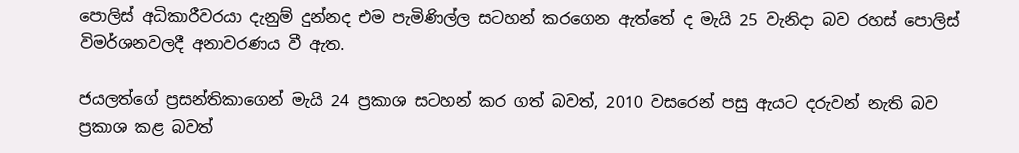පොලිස් අධිකාරීවරයා දැනුම් දුන්නද එම පැමිණිල්ල සටහන් කරගෙන ඇත්තේ ද මැයි 25 වැනිදා බව රහස් පොලිස් විමර්ශනවලදී අනාවරණය වී ඇත.

ජයලත්ගේ ප්‍රසන්තිකාගෙන් මැයි 24 ප්‍රකාශ සටහන් කර ගත් බවත්, 2010 වසරෙන් පසු ඇයට දරුවන් නැති බව ප්‍රකාශ කළ බවත්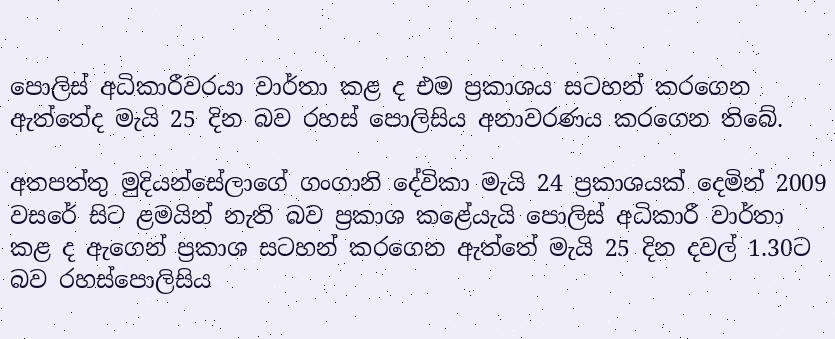පොලිස් අධිකාරීවරයා වාර්තා කළ ද එම ප්‍රකාශය සටහන් කරගෙන ඇත්තේද මැයි 25 දින බව රහස් පොලිසිය අනාවරණය කරගෙන තිබේ.

අතපත්තු මුදියන්සේලාගේ ගංගානි දේවිකා මැයි 24 ප්‍රකාශයක් දෙමින් 2009 වසරේ සිට ළමයින් නැති බව ප්‍රකාශ කළේයැයි පොලිස් අධිකාරී වාර්තා කළ ද ඇගෙන් ප්‍රකාශ සටහන් කරගෙන ඇත්තේ මැයි 25 දින දවල් 1.30ට බව රහස්පොලිසිය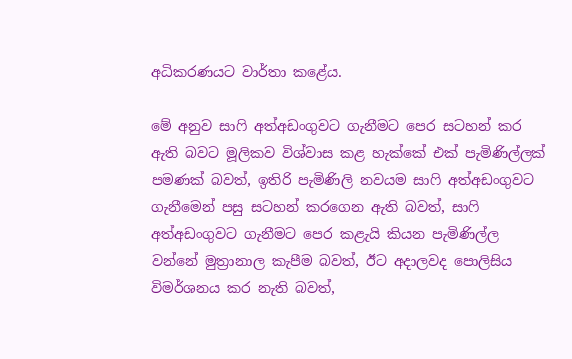අධිකරණයට වාර්තා කළේය.

මේ අනුව සාෆි අත්අඩංගුවට ගැනීමට පෙර සටහන් කර ඇති බවට මූලිකව විශ්වාස කළ හැක්කේ එක් පැමිණිල්ලක් පමණක් බවත්, ඉතිරි පැමිණිලි නවයම සාෆි අත්අඩංගුවට ගැනීමෙන් පසු සටහන් කරගෙන ඇති බවත්, සාෆි අත්අඩංගුවට ගැනීමට පෙර කළැයි කියන පැමිණිල්ල වන්නේ මුත්‍රානාල කැපීම බවත්, ඊට අදාලවද පොලිසිය විමර්ශනය කර නැති බවත්,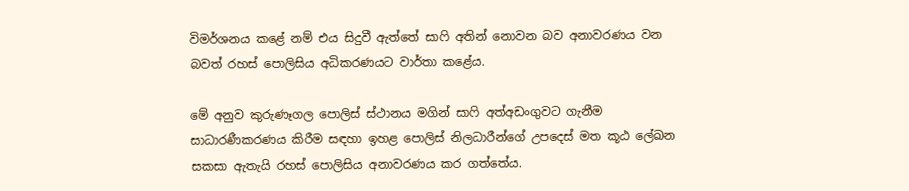විමර්ශනය කළේ නම් එය සිදුවී ඇත්තේ සාෆි අතින් නොවන බව අනාවරණය වන බවත් රහස් පොලිසිය අධිකරණයට වාර්තා කළේය.

මේ අනුව කුරුණෑගල පොලිස් ස්ථානය මගින් සාෆි අත්අඩංගුවට ගැනීම සාධාරණීකරණය කිරීම සඳහා ඉහළ පොලිස් නිලධාරීන්ගේ උපදෙස් මත කූඨ ලේඛන සකසා ඇතැයි රහස් පොලිසිය අනාවරණය කර ගත්තේය.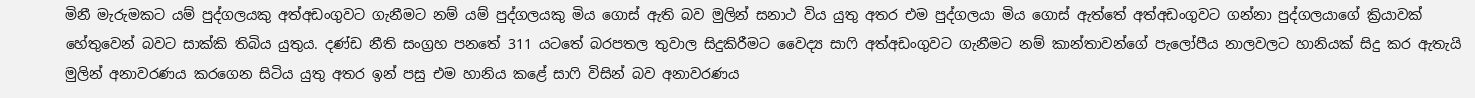මිනී මැරුමකට යම් පුද්ගලයකු අත්අඩංගුවට ගැනීමට නම් යම් පුද්ගලයකු මිය ගොස් ඇති බව මුලින් සනාථ විය යුතු අතර එම පුද්ගලයා මිය ගොස් ඇත්තේ අත්අඩංගුවට ගන්නා පුද්ගලයාගේ ක්‍රියාවක් හේතුවෙන් බවට සාක්කි තිබිය යුතුය. දණ්ඩ නීති සංග්‍රහ පනතේ 311 යටතේ බරපතල තුවාල සිදුකිරීමට වෛද්‍ය සාෆි අත්අඩංගුවට ගැනීමට නම් කාන්තාවන්ගේ පැලෝපීය නාලවලට හානියක් සිදු කර ඇතැයි මුලින් අනාවරණය කරගෙන සිටිය යුතු අතර ඉන් පසු එම හානිය කළේ සාෆි විසින් බව අනාවරණය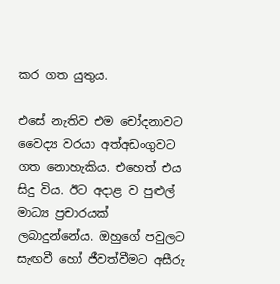කර ගත යුතුය.

එසේ නැතිව එම චෝදනාවට වෛද්‍ය වරයා අත්අඩංගුවට ගත නොහැකිය. එහෙත් එය සිදු විය. ඊට අදාළ ව පුළුල් මාධ්‍ය ප්‍රචාරයක් ලබාදුන්නේය. ඔහුගේ පවුලට සැඟවී හෝ ජීවත්වීමට අසීරු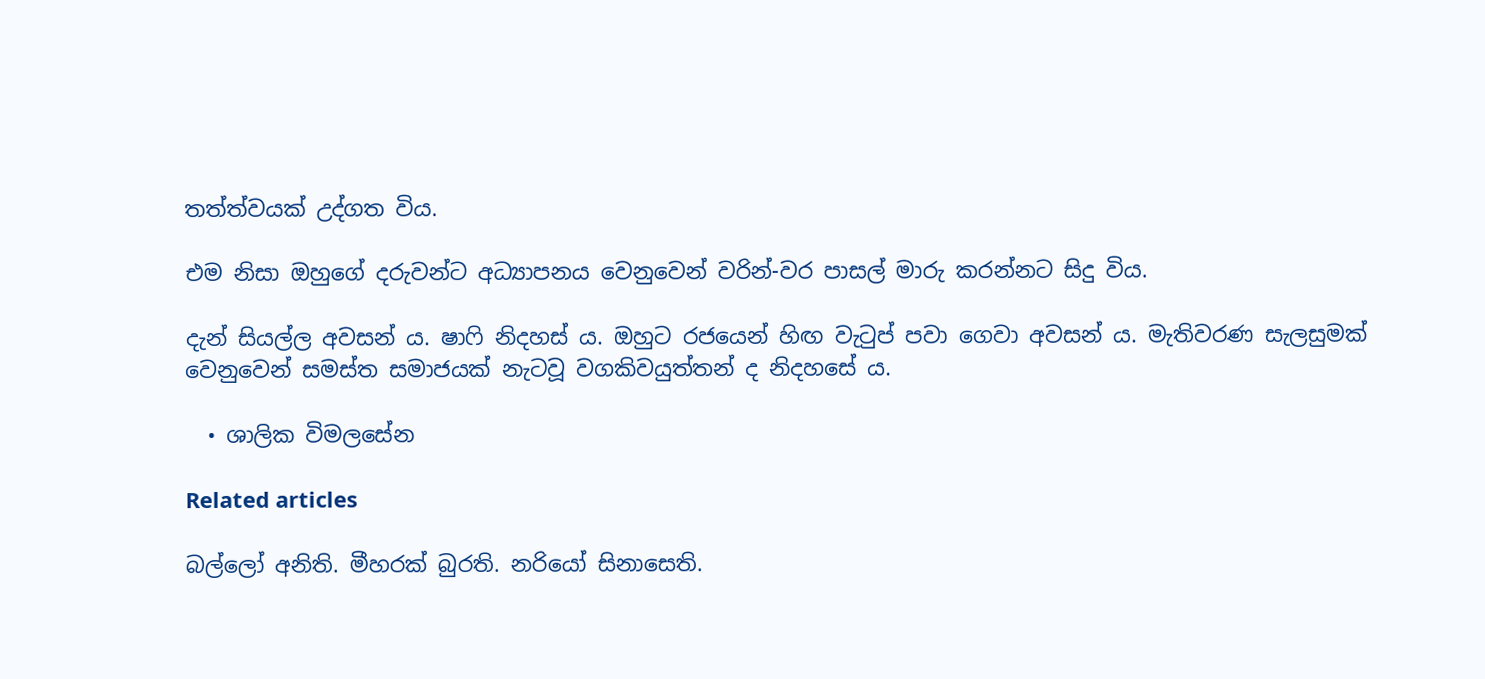තත්ත්වයක් උද්ගත විය.

එම නිසා ඔහුගේ දරුවන්ට අධ්‍යාපනය වෙනුවෙන් වරින්-වර පාසල් මාරු කරන්නට සිදු විය.

දැන් සියල්ල අවසන් ය. ෂාෆි නිදහස් ය. ඔහුට රජයෙන් හිඟ වැටුප් පවා ගෙවා අවසන් ය. මැතිවරණ සැලසුමක් වෙනුවෙන් සමස්ත සමාජයක් නැටවූ වගකිවයුත්තන් ද නිදහසේ ය.

  • ශාලික විමලසේන

Related articles

බල්ලෝ අනිති. මීහරක් බුරති. නරියෝ සිනාසෙති.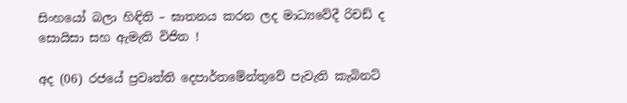සිංහයෝ බලා හිඳිති – ඝාතනය කරන ලද මාධ්‍යවේදී රිචඩ් ද සොයිසා සහ ඇමැති විජිත !

අද (06) රජයේ ප්‍රවෘත්ති දෙපාර්තමේන්තුවේ පැවැති කැබිනට්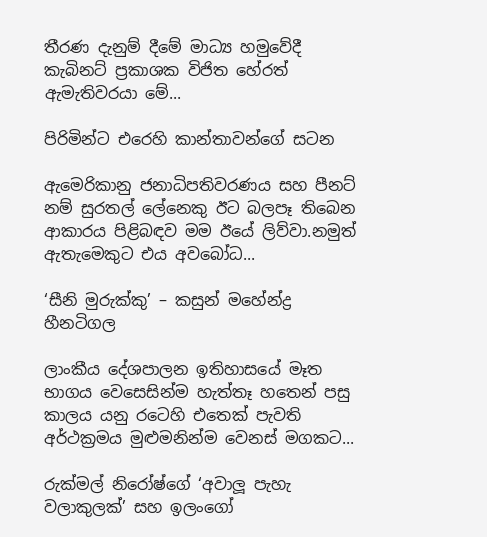තීරණ දැනුම් දීමේ මාධ්‍ය හමුවේදී කැබිනට් ප්‍රකාශක විජිත හේරත් ඇමැතිවරයා මේ...

පිරිමින්ට එරෙහි කාන්තාවන්ගේ සටන

ඇමෙරිකානු ජනාධිපතිවරණය සහ පීනට් නම් සුරතල් ලේනෙකු ඊට බලපෑ තිබෙන ආකාරය පිළිබඳව මම ඊයේ ලිව්වා.නමුත් ඇතැමෙකුට එය අවබෝධ...

‘සීනි මුරුක්කු’ – කසුන් මහේන්ද්‍ර හීනටිගල

ලාංකීය දේශපාලන ඉතිහාසයේ මෑත භාගය වෙසෙසින්ම හැත්තෑ හතෙන් පසු කාලය යනු රටෙහි එතෙක් පැවති අර්ථක්‍රමය මුළුමනින්ම වෙනස් මගකට...

රුක්මල් නිරෝෂ්ගේ ‘අවාලූ පැහැ වලාකුලක්’ සහ ඉලංගෝ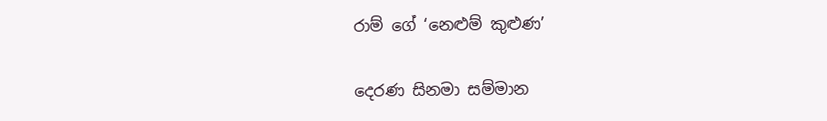රාම් ගේ ‘නෙළුම් කුළුණ’

දෙරණ සිනමා සම්මාන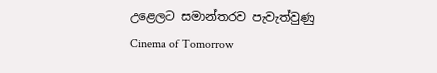උළෙලට සමාන්තරව පැවැත්වුණු Cinema of Tomorrow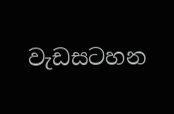වැඩසටහන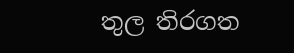තුල තිරගත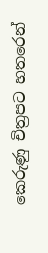කෙරුණු චිත්‍රපට හතරෙන්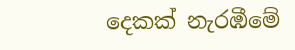දෙකක් නැරඹීමේ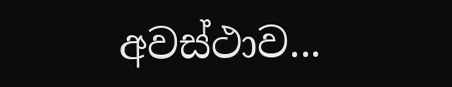අවස්ථාව...